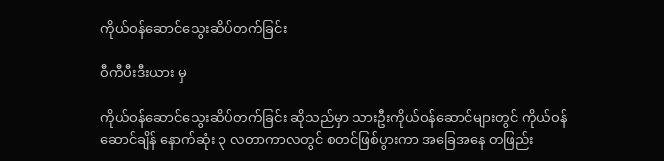ကိုယ်ဝန်ဆောင်သွေးဆိပ်တက်ခြင်း

ဝီကီပီးဒီးယား မှ

ကိုယ်ဝန်ဆောင်သွေးဆိပ်တက်ခြင်း ဆိုသည်မှာ သားဦးကိုယ်ဝန်ဆောင်များတွင် ကိုယ်ဝန်ဆောင်ချိန် နောက်ဆုံး ၃ လတာကာလတွင် စတင်ဖြစ်ပွားကာ အခြေအနေ တဖြည်း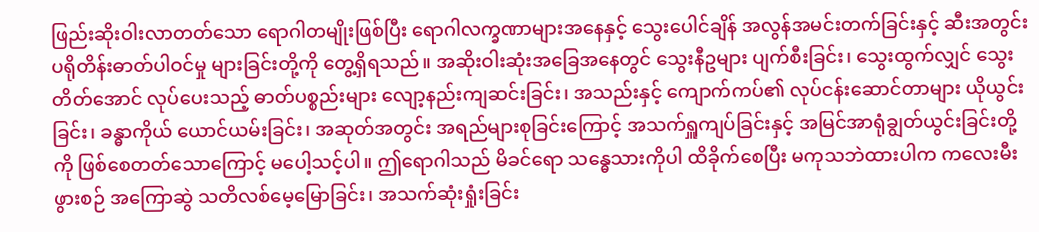ဖြည်းဆိုးဝါးလာတတ်သော ရောဂါတမျိုးဖြစ်ပြီး ရောဂါလက္ခဏာများအနေနှင့် သွေးပေါင်ချိန် အလွန်အမင်းတက်ခြင်းနှင့် ဆီးအတွင်း ပရိုတိန်းဓာတ်ပါဝင်မှု များခြင်းတို့ကို တွေ့ရှိရသည်။ အဆိုးဝါးဆုံးအခြေအနေတွင် သွေးနီဥများ ပျက်စီးခြင်း၊ သွေးထွက်လျှင် သွေးတိတ်အောင် လုပ်ပေးသည့် ဓာတ်ပစ္စည်းများ လျော့နည်းကျဆင်းခြင်း၊ အသည်းနှင့် ကျောက်ကပ်၏ လုပ်ငန်းဆောင်တာများ ယိုယွင်းခြင်း၊ ခန္ဓာကိုယ် ယောင်ယမ်းခြင်း၊ အဆုတ်အတွင်း အရည်များစုခြင်းကြောင့် အသက်ရှူကျပ်ခြင်းနှင့် အမြင်အာရုံချွတ်ယွင်းခြင်းတို့ကို ဖြစ်စေတတ်သောကြောင့် မပေါ့သင့်ပါ။ ဤရောဂါသည် မိခင်ရော သန္ဓေသားကိုပါ ထိခိုက်စေပြီး မကုသဘဲထားပါက ကလေးမီးဖွားစဉ် အကြောဆွဲ သတိလစ်မေ့မြောခြင်း၊ အသက်ဆုံးရှုံးခြင်း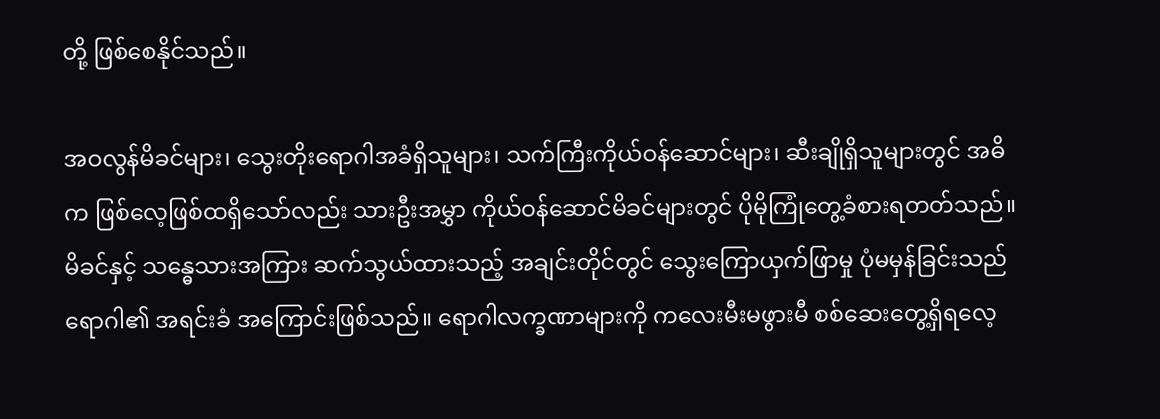တို့ ဖြစ်စေနိုင်သည်။

အဝလွန်မိခင်များ၊ သွေးတိုးရောဂါအခံရှိသူများ၊ သက်ကြီးကိုယ်ဝန်ဆောင်များ၊ ဆီးချိုရှိသူများတွင် အဓိက ဖြစ်လေ့ဖြစ်ထရှိသော်လည်း သားဦးအမွှာ ကိုယ်ဝန်ဆောင်မိခင်များတွင် ပိုမိုကြုံတွေ့ခံစားရတတ်သည်။ မိခင်နှင့် သန္ဓေသားအကြား ဆက်သွယ်ထားသည့် အချင်းတိုင်တွင် သွေးကြောယှက်ဖြာမှု ပုံမမှန်ခြင်းသည် ရောဂါ၏ အရင်းခံ အကြောင်းဖြစ်သည်။ ရောဂါလက္ခဏာများကို ကလေးမီးမဖွားမီ စစ်ဆေးတွေ့ရှိရလေ့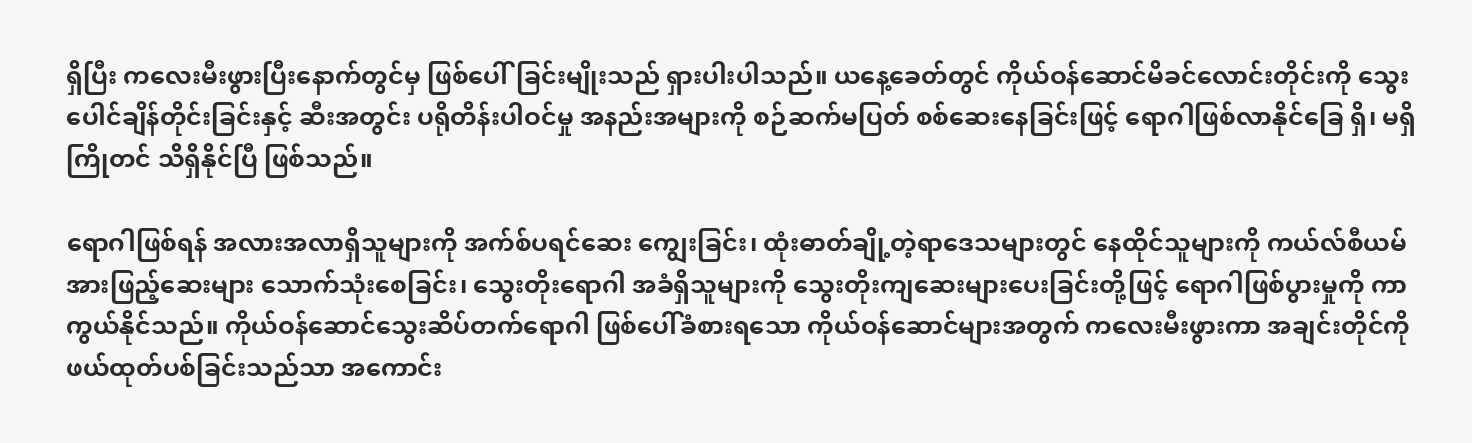ရှိပြီး ကလေးမီးဖွားပြီးနောက်တွင်မှ ဖြစ်ပေါ်ခြင်းမျိုးသည် ရှားပါးပါသည်။ ယနေ့ခေတ်တွင် ကိုယ်ဝန်ဆောင်မိခင်လောင်းတိုင်းကို သွေးပေါင်ချိန်တိုင်းခြင်းနှင့် ဆီးအတွင်း ပရိုတိန်းပါဝင်မှု အနည်းအများကို စဉ်ဆက်မပြတ် စစ်ဆေးနေခြင်းဖြင့် ရောဂါဖြစ်လာနိုင်ခြေ ရှိ၊ မရှိ ကြိုတင် သိရှိနိုင်ပြီ ဖြစ်သည်။

ရောဂါဖြစ်ရန် အလားအလာရှိသူများကို အက်စ်ပရင်ဆေး ကျွေးခြင်း၊ ထုံးဓာတ်ချို့တဲ့ရာဒေသများတွင် နေထိုင်သူများကို ကယ်လ်စီယမ်အားဖြည့်ဆေးများ သောက်သုံးစေခြင်း၊ သွေးတိုးရောဂါ အခံရှိသူများကို သွေးတိုးကျဆေးများပေးခြင်းတို့ဖြင့် ရောဂါဖြစ်ပွားမှုကို ကာကွယ်နိုင်သည်။ ကိုယ်ဝန်ဆောင်သွေးဆိပ်တက်ရောဂါ ဖြစ်ပေါ်ခံစားရသော ကိုယ်ဝန်ဆောင်များအတွက် ကလေးမီးဖွားကာ အချင်းတိုင်ကို ဖယ်ထုတ်ပစ်ခြင်းသည်သာ အကောင်း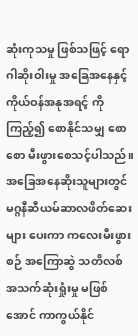ဆုံးကုသမှု ဖြစ်သဖြင့် ရောဂါဆိုးဝါးမှု အခြေအနေနှင့် ကိုယ်ဝန်အနုအရင့် ကိုကြည့်၍ စောနိုင်သမျှ စောစော မီးဖွားစေသင့်ပါသည်။ အခြေအနေဆိုးသူများတွင် မဂ္ဂနီဆီယမ်ဆာလဖိတ်ဆေးများ ပေးကာ ကလေးမီးဖွားစဉ် အကြောဆွဲ သတိလစ် အသက်ဆုံးရှုံးမှု မဖြစ်အောင် ကာကွယ်နိုင်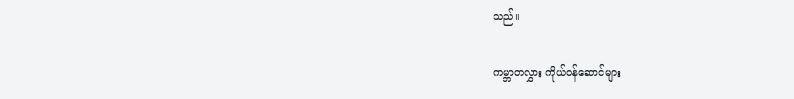သည်။

ကမ္ဘာတလွှား ကိုယ်ဝန်ဆောင်များ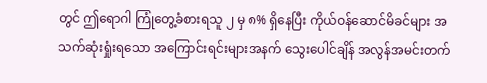တွင် ဤရောဂါ ကြုံတွေ့ခံစားရသူ ၂ မှ ၈% ရှိနေပြီး ကိုယ်ဝန်ဆောင်မိခင်များ အသက်ဆုံးရှုံးရသော အကြောင်းရင်းများအနက် သွေးပေါင်ချိန် အလွန်အမင်းတက်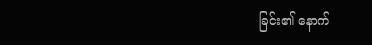ခြင်း၏ နောက်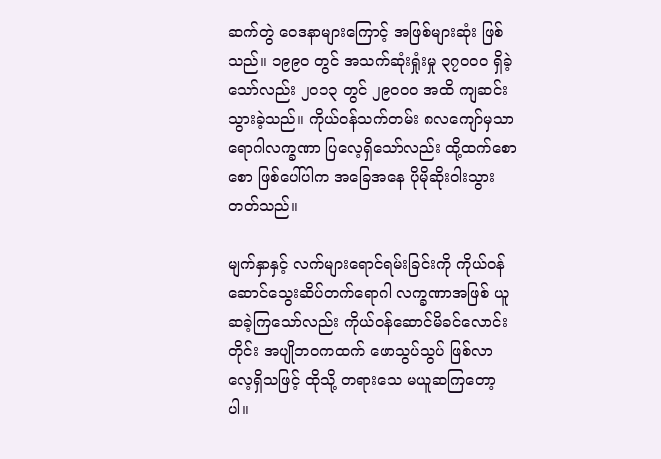ဆက်တွဲ ဝေဒနာများကြောင့် အဖြစ်များဆုံး ဖြစ်သည်။ ၁၉၉၀ တွင် အသက်ဆုံးရှုံးမှု ၃၇၀၀၀ ရှိခဲ့သော်လည်း ၂၀၁၃ တွင် ၂၉၀၀၀ အထိ ကျဆင်းသွားခဲ့သည်။ ကိုယ်ဝန်သက်တမ်း ၈လကျော်မှသာ ရောဂါလက္ခဏာ ပြလေ့ရှိသော်လည်း ထို့ထက်စောစော ဖြစ်ပေါ်ပါက အခြေအနေ ပိုမိုဆိုးဝါးသွားတတ်သည်။

မျက်နှာနှင့် လက်များရောင်ရမ်းခြင်းကို ကိုယ်ဝန်ဆောင်သွေးဆိပ်တက်ရောဂါ လက္ခဏာအဖြစ် ယူဆခဲ့ကြသော်လည်း ကိုယ်ဝန်ဆောင်မိခင်လောင်းတိုင်း အပျိုဘဝကထက် ဖောသွပ်သွပ် ဖြစ်လာလေ့ရှိသဖြင့် ထိုသို့ တရားသေ မယူဆကြတော့ပါ။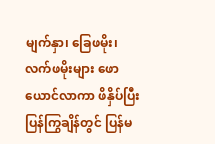မျက်နှာ၊ ခြေဖမိုး၊ လက်ဖမိုးများ ဖောယောင်လာကာ ဖိနှိပ်ပြီး ပြန်ကြွချိန်တွင် ပြန်မ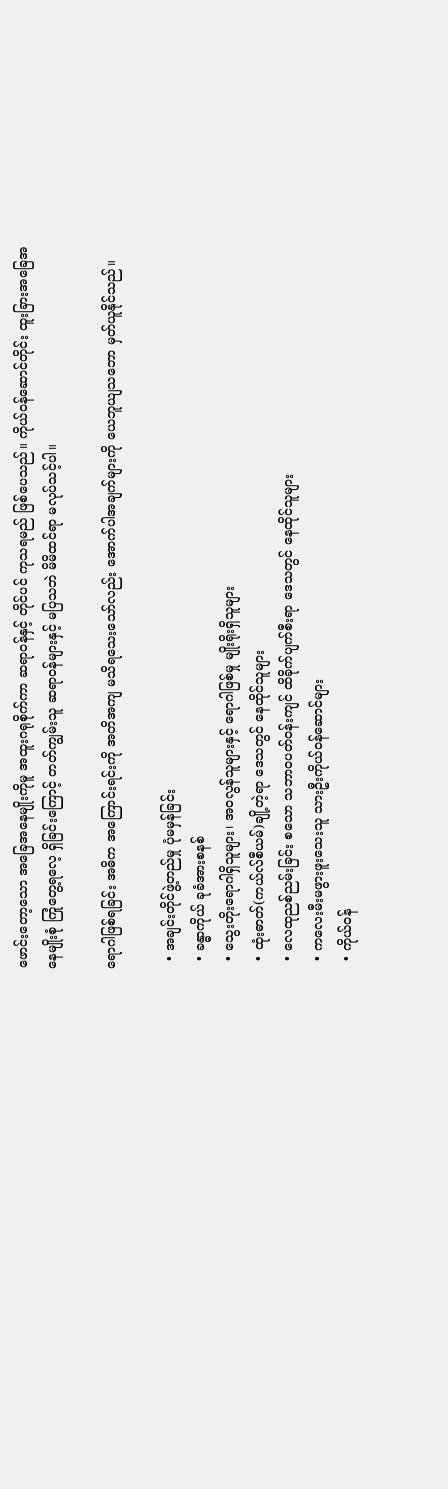ဖောင်းတော့သော အခြေအနေမျိုးကိုမူ အထူးဂရုစိုက်ကာ ဆရာဝန်နှင့် တိုင်ပင် ကုသရမည် ဖြစ်ပေသည်။ ကိုယ်ဝန်ဆောင်တိုင်း ထူးခြားအခြေအနေမျိုးစုံ ကြုံတွေ့ရလေ့ ရှိခြင်းကြောင့် တတ်ကျွမ်းသူ ဆရာဝန်များနှင့် မပြသဘဲ မိမိထင်ရာ မလုပ်သင့်ပါ။

ရောဂါဖြစ်ရခြင်း အဓိက အကြောင်းရင်းကို အတိအကျ မသိရသေးသော်လည်း အောက်ပါအချက်များကို ယေဘူယျသဘော မှတ်ယူနိုင်သည်။

  • အချင်းတိုင်ဖွဲ့တည်မှု ပုံမမှန်ခြင်း
  • ခန္ဓာကိုယ် ခုခံအားစနစ်
  • သွေးတိုးရောဂါရှိသူများ၊ အဝလွန်သူများနှင့် ရောဂါဖြစ်မှု မျိုးရိုးရှိသူများ
  • ထုံးဓာတ်(ကယ်လ်စီယမ်)ချို့တဲ့ရာ ဒေသတွင် နေထိုင်သူများ
  • လေထုညစ်ညမ်းခြင်း စသော သဘာဝပတ်ဝန်းကျင် ထိခိုက်ပျက်စီးရာ ဒေသတွင် နေထိုင်သူများ
  • ကလေးမီးမဖွားဖူးသေးသူ သားဦးကိုယ်ဝန်ဆောင်များ
  • ကိုယ်ဝန်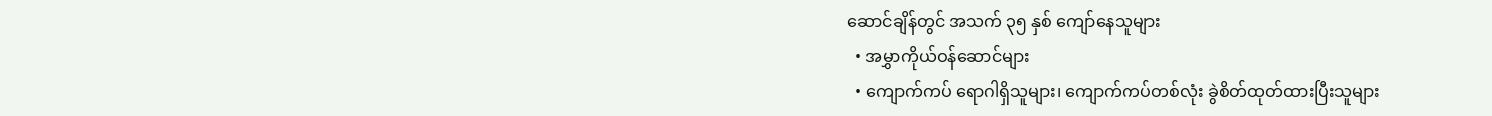ဆောင်ချိန်တွင် အသက် ၃၅ နှစ် ကျော်နေသူများ
  • အမွှာကိုယ်ဝန်ဆောင်များ
  • ကျောက်ကပ် ရောဂါရှိသူများ၊ ကျောက်ကပ်တစ်လုံး ခွဲစိတ်ထုတ်ထားပြီးသူများ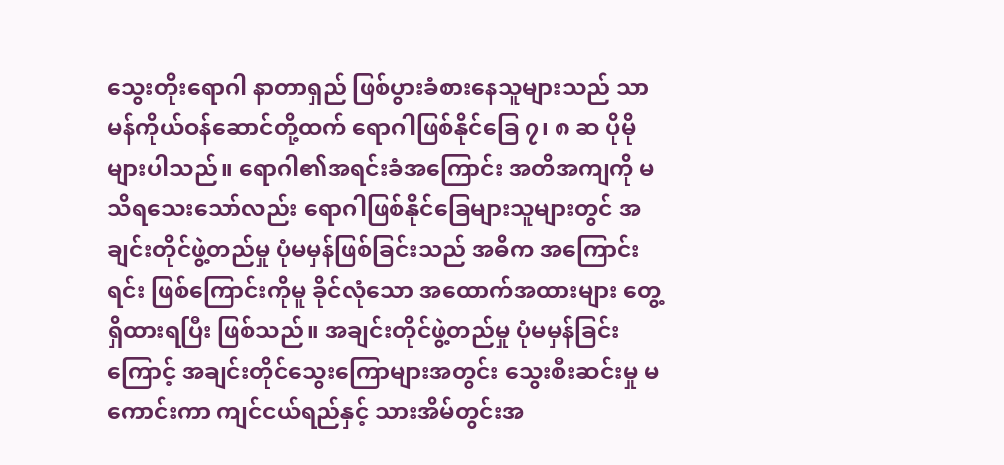သွေးတိုးရောဂါ နာတာရှည် ဖြစ်ပွားခံစားနေသူများသည် သာမန်ကိုယ်ဝန်ဆောင်တို့ထက် ရောဂါဖြစ်နိုင်ခြေ ၇၊ ၈ ဆ ပိုမိုများပါသည်။ ရောဂါ၏အရင်းခံအကြောင်း အတိအကျကို မသိရသေးသော်လည်း ရောဂါဖြစ်နိုင်ခြေများသူများတွင် အချင်းတိုင်ဖွဲ့တည်မှု ပုံမမှန်ဖြစ်ခြင်းသည် အဓိက အကြောင်းရင်း ဖြစ်ကြောင်းကိုမူ ခိုင်လုံသော အထောက်အထားများ တွေ့ရှိထားရပြီး ဖြစ်သည်။ အချင်းတိုင်ဖွဲ့တည်မှု ပုံမမှန်ခြင်းကြောင့် အချင်းတိုင်သွေးကြောများအတွင်း သွေးစီးဆင်းမှု မကောင်းကာ ကျင်ငယ်ရည်နှင့် သားအိမ်တွင်းအ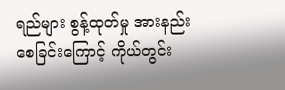ရည်များ စွန့်ထုတ်မှု အားနည်းစေခြင်းကြောင့် ကိုယ်တွင်း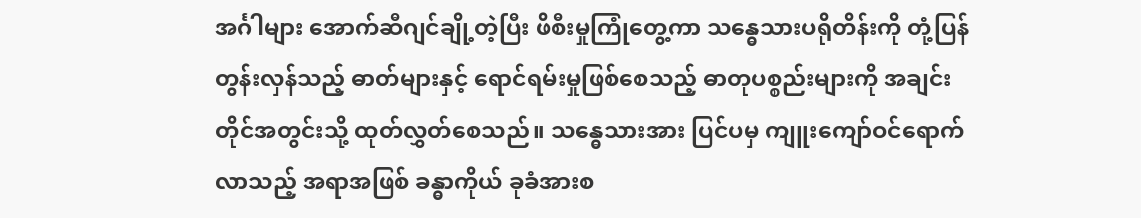အင်္ဂါများ အောက်ဆီဂျင်ချို့တဲ့ပြီး ဖိစီးမှုကြုံတွေ့ကာ သန္ဓေသားပရိုတိန်းကို တုံ့ပြန်တွန်းလှန်သည့် ဓာတ်များနှင့် ရောင်ရမ်းမှုဖြစ်စေသည့် ဓာတုပစ္စည်းများကို အချင်းတိုင်အတွင်းသို့ ထုတ်လွှတ်စေသည်။ သန္ဓေသားအား ပြင်ပမှ ကျူးကျော်ဝင်ရောက်လာသည့် အရာအဖြစ် ခန္ဓာကိုယ် ခုခံအားစ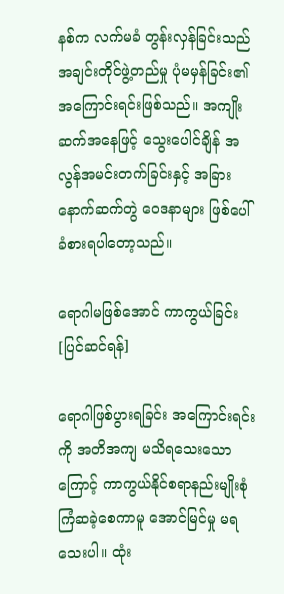နစ်က လက်မခံ တွန်းလှန်ခြင်းသည် အချင်းတိုင်ဖွဲ့တည်မှု ပုံမမှန်ခြင်း၏ အကြောင်းရင်းဖြစ်သည်။ အကျိုးဆက်အနေဖြင့် သွေးပေါင်ချိန် အလွန်အမင်းတက်ခြင်းနှင့် အခြားနောက်ဆက်တွဲ ဝေဒနာများ ဖြစ်ပေါ်ခံစားရပါတော့သည်။

ရောဂါမဖြစ်အောင် ကာကွယ်ခြင်း[ပြင်ဆင်ရန်]

ရောဂါဖြစ်ပွားရခြင်း အကြောင်းရင်းကို အတိအကျ မသိရသေးသောကြောင့် ကာကွယ်နိုင်စရာနည်းမျိုးစုံ ကြံဆခဲ့စေကာမူ အောင်မြင်မှု မရသေးပါ။ ထုံး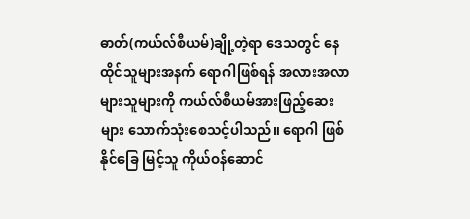ဓာတ်(ကယ်လ်စီယမ်)ချို့တဲ့ရာ ဒေသတွင် နေထိုင်သူများအနက် ရောဂါဖြစ်ရန် အလားအလာများသူများကို ကယ်လ်စီယမ်အားဖြည့်ဆေးများ သောက်သုံးစေသင့်ပါသည်။ ရောဂါ ဖြစ်နိုင်ခြေ မြင့်သူ ကိုယ်ဝန်ဆောင်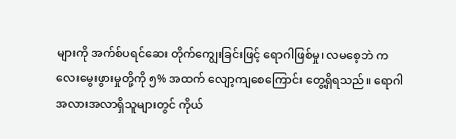များကို အက်စ်ပရင်ဆေး တိုက်ကျွေးခြင်းဖြင့် ရောဂါဖြစ်မှု၊ လမစေ့ဘဲ ကလေးမွေးဖွားမှုတို့ကို ၅% အထက် လျော့ကျစေကြောင်း တွေ့ရှိရသည်။ ရောဂါအလားအလာရှိသူများတွင် ကိုယ်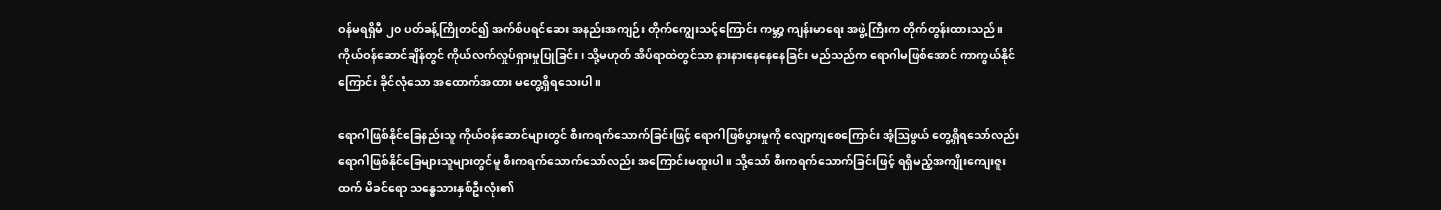ဝန်မရရှိမီ ၂၀ ပတ်ခန့်ကြိုတင်၍ အက်စ်ပရင်ဆေး အနည်းအကျဉ်း တိုက်ကျွေးသင့်ကြောင်း ကမ္ဘာ့ ကျန်းမာရေး အဖွဲ့ကြီးက တိုက်တွန်းထားသည်။ ကိုယ်ဝန်ဆောင်ချိန်တွင် ကိုယ်လက်လှုပ်ရှားမှုပြုခြင်း၊ သို့မဟုတ် အိပ်ရာထဲတွင်သာ နားနားနေနေနေခြင်း မည်သည်က ရောဂါမဖြစ်အောင် ကာကွယ်နိုင်ကြောင်း ခိုင်လုံသော အထောက်အထား မတွေ့ရှိရသေးပါ။

ရောဂါဖြစ်နိုင်ခြေနည်းသူ ကိုယ်ဝန်ဆောင်များတွင် စီးကရက်သောက်ခြင်းဖြင့် ရောဂါဖြစ်ပွားမှုကို လျော့ကျစေကြောင်း အံ့ဩဖွယ် တွေ့ရှိရသော်လည်း ရောဂါဖြစ်နိုင်ခြေများသူများတွင်မူ စီးကရက်သောက်သော်လည်း အကြောင်းမထူးပါ။ သို့သော် စီးကရက်သောက်ခြင်းဖြင့် ရရှိမည့်အကျိုးကျေးဇူးထက် မိခင်ရော သန္ဓေသားနှစ်ဦးလုံး၏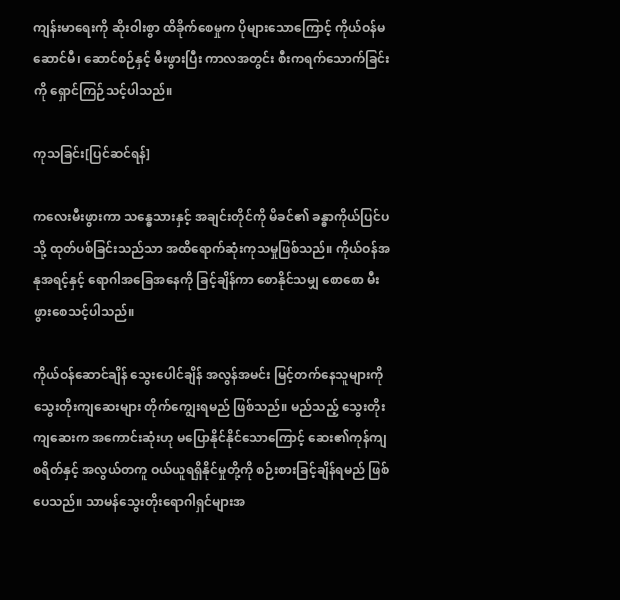ကျန်းမာရေးကို ဆိုးဝါးစွာ ထိခိုက်စေမှုက ပိုများသောကြောင့် ကိုယ်ဝန်မဆောင်မီ၊ ဆောင်စဉ်နှင့် မီးဖွားပြီး ကာလအတွင်း စီးကရက်သောက်ခြင်းကို ရှောင်ကြဉ်သင့်ပါသည်။

ကုသခြင်း[ပြင်ဆင်ရန်]

ကလေးမီးဖွားကာ သန္ဓေသားနှင့် အချင်းတိုင်ကို မိခင်၏ ခန္ဓာကိုယ်ပြင်ပသို့ ထုတ်ပစ်ခြင်းသည်သာ အထိရောက်ဆုံးကုသမှုဖြစ်သည်။ ကိုယ်ဝန်အနုအရင့်နှင့် ရောဂါအခြေအနေကို ခြင့်ချိန်ကာ စောနိုင်သမျှ စောစော မီးဖွားစေသင့်ပါသည်။

ကိုယ်ဝန်ဆောင်ချိန် သွေးပေါင်ချိန် အလွန်အမင်း မြင့်တက်နေသူများကို သွေးတိုးကျဆေးများ တိုက်ကျွေးရမည် ဖြစ်သည်။ မည်သည့် သွေးတိုးကျဆေးက အကောင်းဆုံးဟု မပြောနိုင်နိုင်သောကြောင့် ဆေး၏ကုန်ကျစရိတ်နှင့် အလွယ်တကူ ဝယ်ယူရရှိနိုင်မှုတို့ကို စဉ်းစားခြင့်ချိန်ရမည် ဖြစ်ပေသည်။ သာမန်သွေးတိုးရောဂါရှင်များအ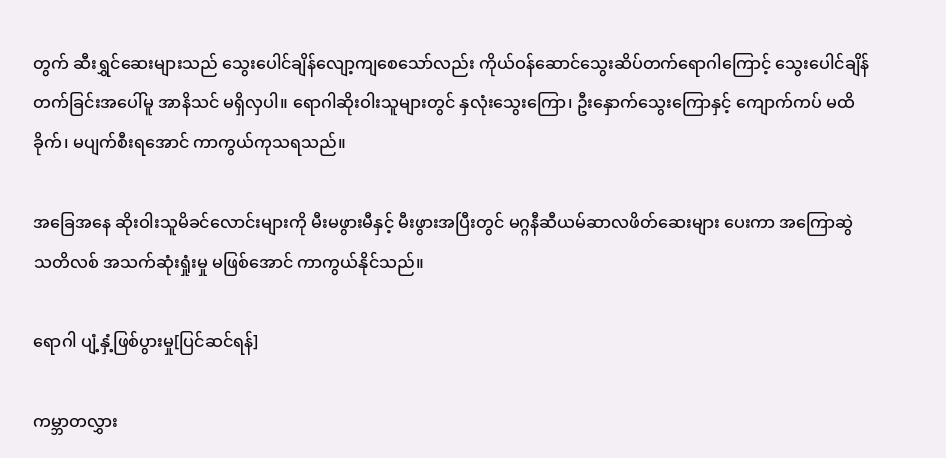တွက် ဆီးရွှင်ဆေးများသည် သွေးပေါင်ချိန်လျော့ကျစေသော်လည်း ကိုယ်ဝန်ဆောင်သွေးဆိပ်တက်ရောဂါကြောင့် သွေးပေါင်ချိန်တက်ခြင်းအပေါ်မူ အာနိသင် မရှိလှပါ။ ရောဂါဆိုးဝါးသူများတွင် နှလုံးသွေးကြော၊ ဦးနှောက်သွေးကြောနှင့် ကျောက်ကပ် မထိခိုက်၊ မပျက်စီးရအောင် ကာကွယ်ကုသရသည်။

အခြေအနေ ဆိုးဝါးသူမိခင်လောင်းများကို မီးမဖွားမီနှင့် မီးဖွားအပြီးတွင် မဂ္ဂနီဆီယမ်ဆာလဖိတ်ဆေးများ ပေးကာ အကြောဆွဲ သတိလစ် အသက်ဆုံးရှုံးမှု မဖြစ်အောင် ကာကွယ်နိုင်သည်။

ရောဂါ ပျံ့နှံ့ဖြစ်ပွားမှု[ပြင်ဆင်ရန်]

ကမ္ဘာတလွှား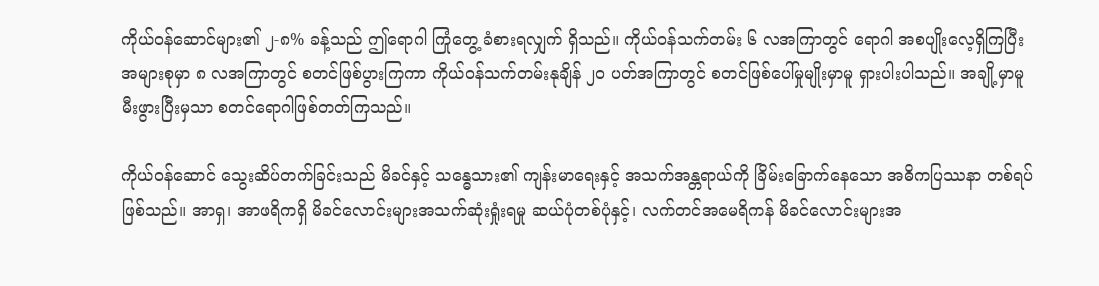ကိုယ်ဝန်ဆောင်များ၏ ၂-၈% ခန့်သည် ဤရောဂါ ကြုံတွေ့ ခံစားရလျှက် ရှိသည်။ ကိုယ်ဝန်သက်တမ်း ၆ လအကြာတွင် ရောဂါ အစပျိုးလေ့ရှိကြပြီး အများစုမှာ ၈ လအကြာတွင် စတင်ဖြစ်ပွားကြကာ ကိုယ်ဝန်သက်တမ်းနုချိန် ၂၀ ပတ်အကြာတွင် စတင်ဖြစ်ပေါ်မှုမျိုးမှာမူ ရှားပါးပါသည်။ အချို့မှာမူ မီးဖွားပြီးမှသာ စတင်ရောဂါဖြစ်တတ်ကြသည်။

ကိုယ်ဝန်ဆောင် သွေးဆိပ်တက်ခြင်းသည် မိခင်နှင့် သန္ဓေသား၏ ကျန်းမာရေးနှင့် အသက်အန္တရာယ်ကို ခြိမ်းခြောက်နေသော အဓိကပြဿနာ တစ်ရပ် ဖြစ်သည်။ အာရှ၊ အာဖရိကရှိ မိခင်လောင်းများအသက်ဆုံးရှုံးရမှု ဆယ်ပုံတစ်ပုံနှင့်၊ လက်တင်အမေရိကန် မိခင်လောင်းများအ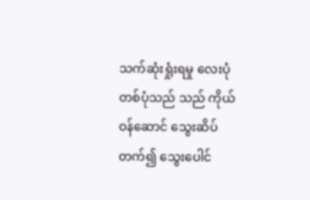သက်ဆုံးရှုံးရမှု လေးပုံတစ်ပုံသည် သည် ကိုယ်ဝန်ဆောင် သွေးဆိပ်တက်၍ သွေးပေါင်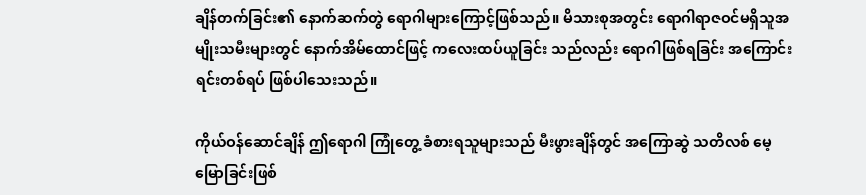ချိန်တက်ခြင်း၏ နောက်ဆက်တွဲ ရောဂါများကြောင့်ဖြစ်သည်။ မိသားစုအတွင်း ရောဂါရာဇဝင်မရှိသူအမျိုးသမီးများတွင် နောက်အိမ်ထောင်ဖြင့် ကလေးထပ်ယူခြင်း သည်လည်း ရောဂါဖြစ်ရခြင်း အကြောင်းရင်းတစ်ရပ် ဖြစ်ပါသေးသည်။

ကိုယ်ဝန်ဆောင်ချိန် ဤရောဂါ ကြုံတွေ့ ခံစားရသူများသည် မီးဖွားချိန်တွင် အကြောဆွဲ သတိလစ် မေ့မြောခြင်းဖြစ်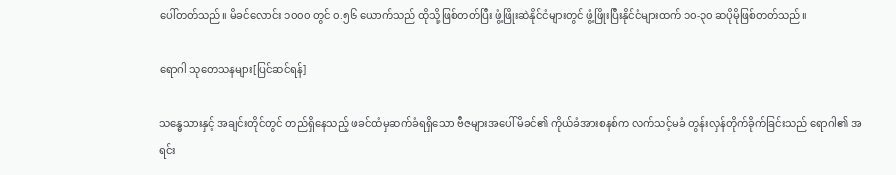ပေါ်တတ်သည်။ မိခင်လောင်း ၁၀၀၀ တွင် ၀.၅၆ ယောက်သည် ထိုသို့ဖြစ်တတ်ပြီး ဖွံ့ဖြိုးဆဲနိုင်ငံများတွင် ဖွံ့ဖြိုးပြီးနိုင်ငံများထက် ၁၀-၃၀ ဆပိုမိုဖြစ်တတ်သည်။

ရောဂါ သုတေသနများ[ပြင်ဆင်ရန်]

သန္ဓေသားနှင့် အချင်းတိုင်တွင် တည်ရှိနေသည့် ဖခင်ထံမှဆက်ခံရရှိသော ဗီဇများအပေါ် မိခင်၏ ကိုယ်ခံအားစနစ်က လက်သင့်မခံ တွန်းလှန်တိုက်ခိုက်ခြင်းသည် ရောဂါ၏ အရင်း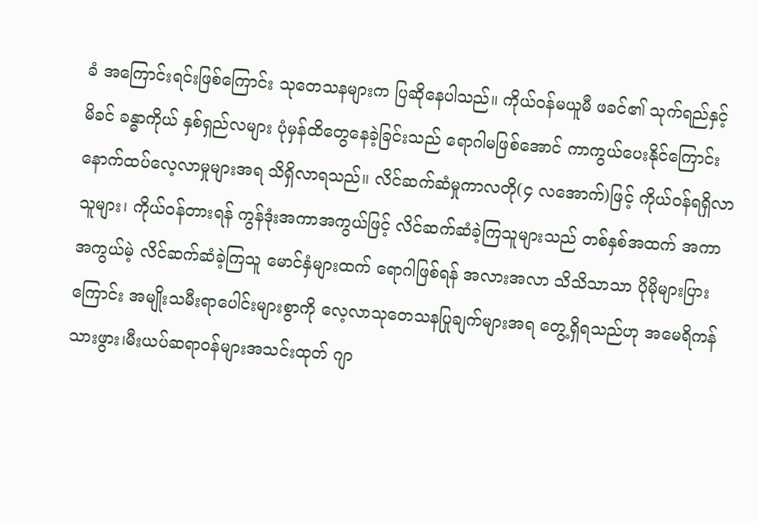ခံ အကြောင်းရင်းဖြစ်ကြောင်း သုတေသနများက ပြဆိုနေပါသည်။ ကိုယ်ဝန်မယူမီ ဖခင်၏ သုက်ရည်နှင့် မိခင် ခန္ဓာကိုယ် နှစ်ရှည်လများ ပုံမှန်ထိတွေနေခဲ့ခြင်းသည် ရောဂါမဖြစ်အောင် ကာကွယ်ပေးနိုင်ကြောင်း နောက်ထပ်လေ့လာမှုများအရ သိရှိလာရသည်။ လိင်ဆက်ဆံမှုကာလတို(၄ လအောက်)ဖြင့် ကိုယ်ဝန်ရရှိလာသူများ၊ ကိုယ်ဝန်တားရန် ကွန်ဒုံးအကာအကွယ်ဖြင့် လိင်ဆက်ဆံခဲ့ကြသူများသည် တစ်နှစ်အထက် အကာအကွယ်မဲ့ လိင်ဆက်ဆံခဲ့ကြသူ မောင်နှံများထက် ရောဂါဖြစ်ရန် အလားအလာ သိသိသာသာ ပိုမိုများပြားကြောင်း အမျိုးသမီးရာပေါင်းများစွာကို လေ့လာသုတေသနပြုချက်များအရ တွေ့ရှိရသည်ဟု အမေရိကန် သားဖွား၊မီးယပ်ဆရာဝန်များအသင်းထုတ် ဂျာ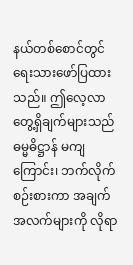နယ်တစ်စောင်တွင် ရေးသားဖော်ပြထားသည်။ ဤလေ့လာတွေ့ရှိချက်များသည် ဓမ္မဓိဋ္ဌာန် မကျကြောင်း၊ ဘက်လိုက်စဉ်းစားကာ အချက်အလက်များကို လိုရာ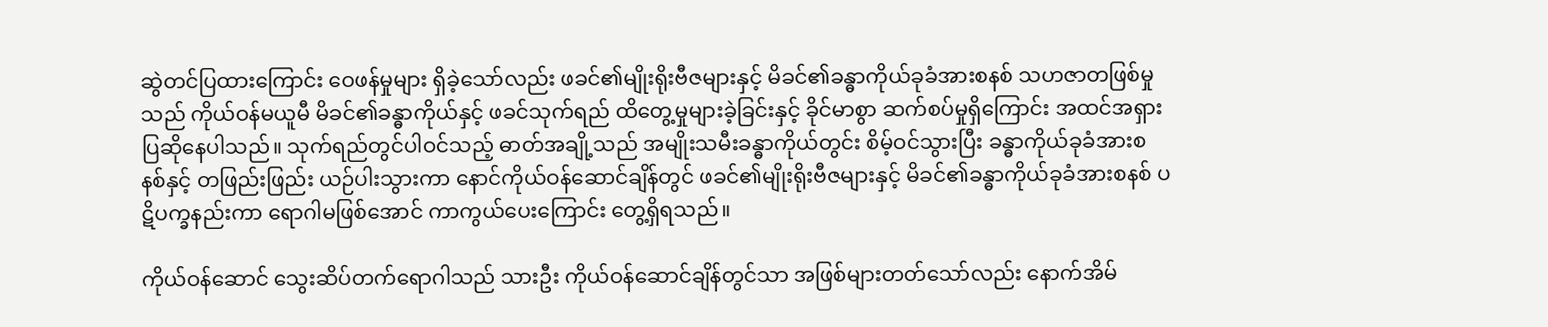ဆွဲတင်ပြထားကြောင်း ဝေဖန်မှုများ ရှိခဲ့သော်လည်း ဖခင်၏မျိုးရိုးဗီဇများနှင့် မိခင်၏ခန္ဓာကိုယ်ခုခံအားစနစ် သဟဇာတဖြစ်မှုသည် ကိုယ်ဝန်မယူမီ မိခင်၏ခန္ဓာကိုယ်နှင့် ဖခင်သုက်ရည် ထိတွေ့မှုများခဲ့ခြင်းနှင့် ခိုင်မာစွာ ဆက်စပ်မှုရှိကြောင်း အထင်အရှား ပြဆိုနေပါသည်။ သုက်ရည်တွင်ပါဝင်သည့် ဓာတ်အချို့သည် အမျိုးသမီးခန္ဓာကိုယ်တွင်း စိမ့်ဝင်သွားပြီး ခန္ဓာကိုယ်ခုခံအားစနစ်နှင့် တဖြည်းဖြည်း ယဉ်ပါးသွားကာ နောင်ကိုယ်ဝန်ဆောင်ချိန်တွင် ဖခင်၏မျိုးရိုးဗီဇများနှင့် မိခင်၏ခန္ဓာကိုယ်ခုခံအားစနစ် ပဋိပက္ခနည်းကာ ရောဂါမဖြစ်အောင် ကာကွယ်ပေးကြောင်း တွေ့ရှိရသည်။

ကိုယ်ဝန်ဆောင် သွေးဆိပ်တက်ရောဂါသည် သားဦး ကိုယ်ဝန်ဆောင်ချိန်တွင်သာ အဖြစ်များတတ်သော်လည်း နောက်အိမ်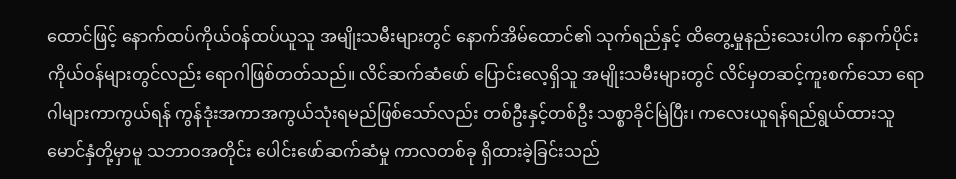ထောင်ဖြင့် နောက်ထပ်ကိုယ်ဝန်ထပ်ယူသူ အမျိုးသမီးများတွင် နောက်အိမ်ထောင်၏ သုက်ရည်နှင့် ထိတွေ့မှုနည်းသေးပါက နောက်ပိုင်းကိုယ်ဝန်များတွင်လည်း ရောဂါဖြစ်တတ်သည်။ လိင်ဆက်ဆံဖော် ပြောင်းလေ့ရှိသူ အမျိုးသမီးများတွင် လိင်မှတဆင့်ကူးစက်သော ရောဂါများကာကွယ်ရန် ကွန်ဒုံးအကာအကွယ်သုံးရမည်ဖြစ်သော်လည်း တစ်ဦးနှင့်တစ်ဦး သစ္စာခိုင်မြဲပြီး၊ ကလေးယူရန်ရည်ရွယ်ထားသူ မောင်နှံတို့မှာမူ သဘာဝအတိုင်း ပေါင်းဖော်ဆက်ဆံမှု ကာလတစ်ခု ရှိထားခဲ့ခြင်းသည်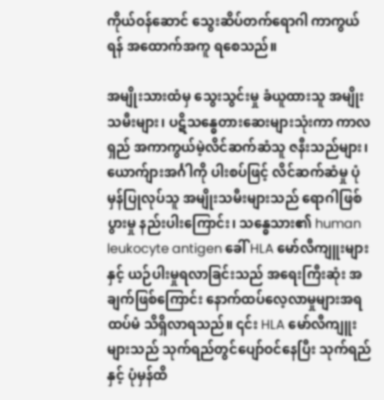ကိုယ်ဝန်ဆောင် သွေးဆိပ်တက်ရောဂါ ကာကွယ်ရန် အထောက်အကူ ရစေသည်။

အမျိုးသားထံမှ သွေးသွင်းမှု ခံယူထားသူ အမျိုးသမီးများ၊ ပဋိသန္ဓေတားဆေးများသုံးကာ ကာလရှည် အကာကွယ်မဲ့လိင်ဆက်ဆံသူ ဇနီးသည်များ၊ ယောက်ျားအင်္ဂါကို ပါးစပ်ဖြင့် လိင်ဆက်ဆံမှု ပုံမှန်ပြုလုပ်သူ အမျိုးသမီးများသည် ရောဂါဖြစ်ပွားမှု နည်းပါးကြောင်း၊ သန္ဓေသား၏ human leukocyte antigen ခေါ် HLA မော်လီကျူးများနှင့် ယဉ်ပါးမှုရလာခြင်းသည် အရေးကြီးဆုံး အချက်ဖြစ်ကြောင်း နောက်ထပ်လေ့လာမှုများအရ ထပ်မံ သိရှိလာရသည်။ ၎င်း HLA မော်လီကျူးများသည် သုက်ရည်တွင်ပျော်ဝင်နေပြီး သုက်ရည်နှင့် ပုံမှန်ထိ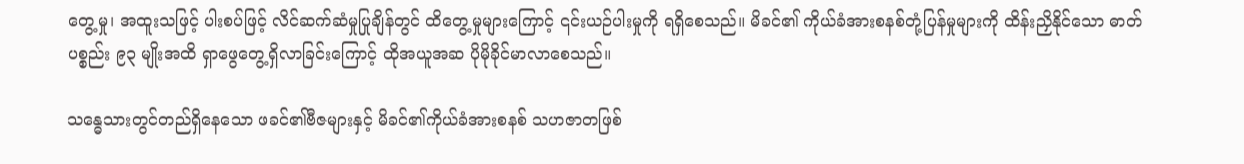တွေ့မှု၊ အထူးသဖြင့် ပါးစပ်ဖြင့် လိင်ဆက်ဆံမှုပြုချိန်တွင် ထိတွေ့မှုများကြောင့် ၎င်းယဉ်ပါးမှုကို ရရှိစေသည်။ မိခင်၏ ကိုယ်ခံအားစနစ်တုံ့ပြန်မှုများကို ထိန်းညှိနိုင်သော ဓာတ်ပစ္စည်း ၉၃ မျိုးအထိ ရှာဖွေတွေ့ရှိလာခြင်းကြောင့် ထိုအယူအဆ ပိုမိုခိုင်မာလာစေသည်။

သန္ဓေသားတွင်တည်ရှိနေသော ဖခင်၏ဗီဇများနှင့် မိခင်၏ကိုယ်ခံအားစနစ် သဟဇာတဖြစ်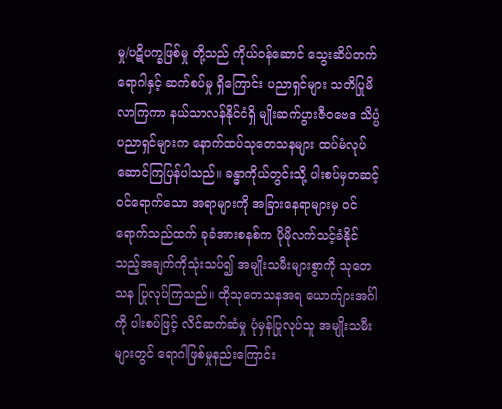မှု/ပဋိပက္ခဖြစ်မှု တို့သည် ကိုယ်ဝန်ဆောင် သွေးဆိပ်တက်ရောဂါနှင့် ဆက်စပ်မှု ရှိကြောင်း ပညာရှင်များ သတိပြုမိလာကြကာ နယ်သာလန်နိုင်ငံရှိ မျိုးဆက်ပွားဇီဝဗေဒ သိပ္ပံပညာရှင်များက နောက်ထပ်သုတေသနများ ထပ်မံလုပ်ဆောင်ကြပြန်ပါသည်။ ခန္ဓာကိုယ်တွင်းသို့ ပါးစပ်မှတဆင့်ဝင်ရောက်သော အရာများကို အခြားနေရာများမှ ဝင်ရောက်သည်ထက် ခုခံအားစနစ်က ပိုမိုလက်သင့်ခံနိုင်သည့်အချက်ကိုသုံးသပ်၍ အမျိုးသမီးများစွာကို သုတေသန ပြုလုပ်ကြသည်။ ထိုသုတေသနအရ ယောက်ျားအင်္ဂါကို ပါးစပ်ဖြင့် လိင်ဆက်ဆံမှု ပုံမှန်ပြုလုပ်သူ အမျိုးသမီးများတွင် ရောဂါဖြစ်မှုနည်းကြောင်း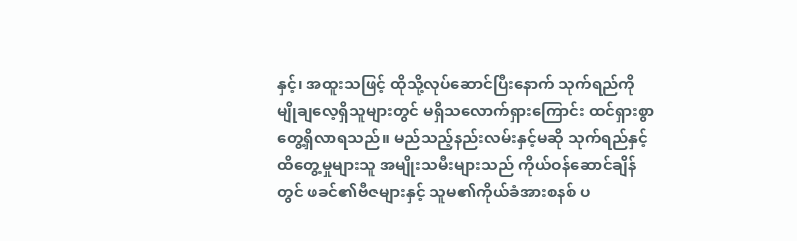နှင့်၊ အထူးသဖြင့် ထိုသို့လုပ်ဆောင်ပြီးနောက် သုက်ရည်ကို မျိုချလေ့ရှိသူများတွင် မရှိသလောက်ရှားကြောင်း ထင်ရှားစွာ တွေ့ရှိလာရသည်။ မည်သည့်နည်းလမ်းနှင့်မဆို သုက်ရည်နှင့် ထိတွေ့မှုများသူ အမျိုးသမီးများသည် ကိုယ်ဝန်ဆောင်ချိန်တွင် ဖခင်၏ဗီဇများနှင့် သူမ၏ကိုယ်ခံအားစနစ် ပ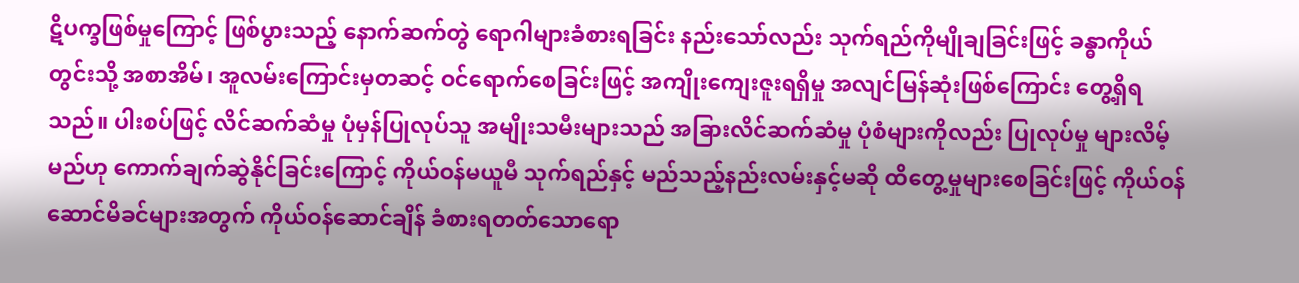ဋိပက္ခဖြစ်မှုကြောင့် ဖြစ်ပွားသည့် နောက်ဆက်တွဲ ရောဂါများခံစားရခြင်း နည်းသော်လည်း သုက်ရည်ကိုမျိုချခြင်းဖြင့် ခန္ဓာကိုယ်တွင်းသို့ အစာအိမ်၊ အူလမ်းကြောင်းမှတဆင့် ဝင်ရောက်စေခြင်းဖြင့် အကျိုးကျေးဇူးရရှိမှု အလျင်မြန်ဆုံးဖြစ်ကြောင်း တွေ့ရှိရသည်။ ပါးစပ်ဖြင့် လိင်ဆက်ဆံမှု ပုံမှန်ပြုလုပ်သူ အမျိုးသမီးများသည် အခြားလိင်ဆက်ဆံမှု ပုံစံများကိုလည်း ပြုလုပ်မှု များလိမ့်မည်ဟု ကောက်ချက်ဆွဲနိုင်ခြင်းကြောင့် ကိုယ်ဝန်မယူမီ သုက်ရည်နှင့် မည်သည့်နည်းလမ်းနှင့်မဆို ထိတွေ့မှုများစေခြင်းဖြင့် ကိုယ်ဝန်ဆောင်မိခင်များအတွက် ကိုယ်ဝန်ဆောင်ချိန် ခံစားရတတ်သောရော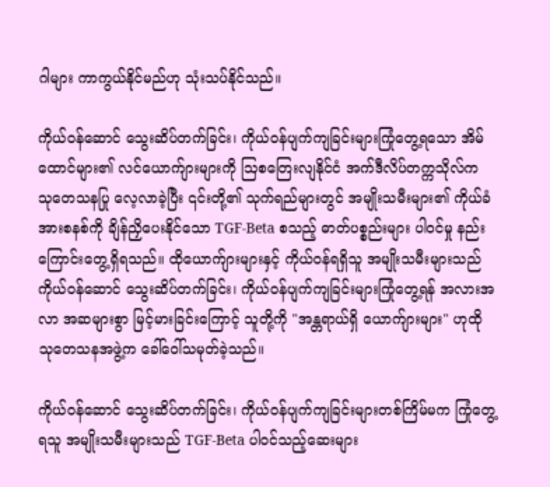ဂါများ ကာကွယ်နိုင်မည်ဟု သုံးသပ်နိုင်သည်။

ကိုယ်ဝန်ဆောင် သွေးဆိပ်တက်ခြင်း၊ ကိုယ်ဝန်ပျက်ကျခြင်းများကြုံတွေ့ရသော အိမ်ထောင်များ၏ လင်ယောက်ျားများကို ဩစတြေးလျနိုင်ငံ အက်ဒီလိပ်တက္ကသိုလ်က သုတေသနပြု လေ့လာခဲ့ပြီး ၎င်းတို့၏ သုက်ရည်များတွင် အမျိုးသမီးများ၏ ကိုယ်ခံအားစနစ်ကို ချိန်ညှိပေးနိုင်သော TGF-Beta စသည့် ဓာတ်ပစ္စည်းများ ပါဝင်မှု နည်းကြောင်းတွေ့ရှိရသည်။ ထိုယောက်ျားများနှင့် ကိုယ်ဝန်ရရှိသူ အမျိုးသမီးများသည် ကိုယ်ဝန်ဆောင် သွေးဆိပ်တက်ခြင်း၊ ကိုယ်ဝန်ပျက်ကျခြင်းများကြုံတွေ့ရန် အလားအလာ အဆများစွာ မြင့်မားခြင်းကြောင့် သူတို့ကို "အန္တရာယ်ရှိ ယောက်ျားများ" ဟုထိုသုတေသနအဖွဲ့က ခေါ်ဝေါ်သမုတ်ခဲ့သည်။

ကိုယ်ဝန်ဆောင် သွေးဆိပ်တက်ခြင်း၊ ကိုယ်ဝန်ပျက်ကျခြင်းများတစ်ကြိမ်မက ကြုံတွေ့ရသူ အမျိုးသမီးများသည် TGF-Beta ပါဝင်သည့်ဆေးများ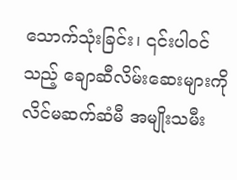သောက်သုံးခြင်း၊ ၎င်းပါဝင်သည့် ချောဆီလိမ်းဆေးများကို လိင်မဆက်ဆံမီ အမျိုးသမီး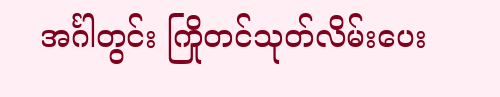အင်္ဂါတွင်း ကြိုတင်သုတ်လိမ်းပေး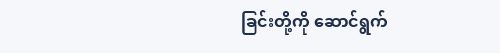ခြင်းတို့ကို ဆောင်ရွက်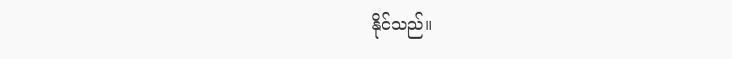နိုင်သည်။